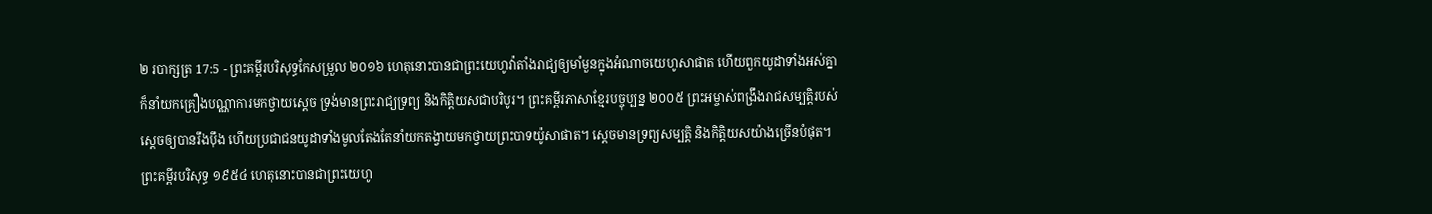២ របាក្សត្រ 17:5 - ព្រះគម្ពីរបរិសុទ្ធកែសម្រួល ២០១៦ ហេតុនោះបានជាព្រះយេហូវ៉ាតាំងរាជ្យឲ្យមាំមួនក្នុងអំណាចយេហូសាផាត ហើយពួកយូដាទាំងអស់គ្នាក៏នាំយកគ្រឿងបណ្ណាការមកថ្វាយស្តេច ទ្រង់មានព្រះរាជ្យទ្រព្យ និងកិត្តិយសជាបរិបូរ។ ព្រះគម្ពីរភាសាខ្មែរបច្ចុប្បន្ន ២០០៥ ព្រះអម្ចាស់ពង្រឹងរាជសម្បត្តិរបស់ស្ដេចឲ្យបានរឹងប៉ឹង ហើយប្រជាជនយូដាទាំងមូលតែងតែនាំយកតង្វាយមកថ្វាយព្រះបាទយ៉ូសាផាត។ ស្ដេចមានទ្រព្យសម្បត្តិ និងកិត្តិយសយ៉ាងច្រើនបំផុត។ ព្រះគម្ពីរបរិសុទ្ធ ១៩៥៤ ហេតុនោះបានជាព្រះយេហូ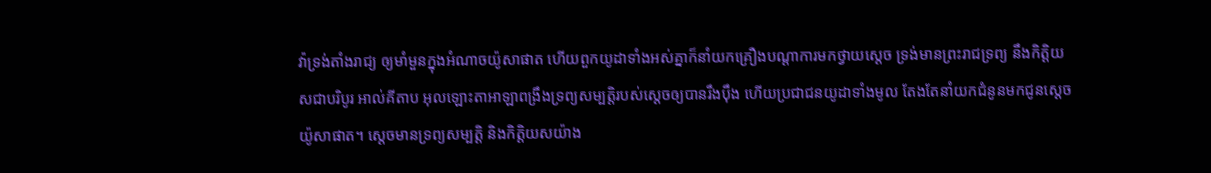វ៉ាទ្រង់តាំងរាជ្យ ឲ្យមាំមួនក្នុងអំណាចយ៉ូសាផាត ហើយពួកយូដាទាំងអស់គ្នាក៏នាំយកគ្រឿងបណ្តាការមកថ្វាយស្តេច ទ្រង់មានព្រះរាជទ្រព្យ នឹងកិត្តិយសជាបរិបូរ អាល់គីតាប អុលឡោះតាអាឡាពង្រឹងទ្រព្យសម្បត្តិរបស់ស្តេចឲ្យបានរឹងប៉ឹង ហើយប្រជាជនយូដាទាំងមូល តែងតែនាំយកជំនូនមកជូនស្តេចយ៉ូសាផាត។ ស្តេចមានទ្រព្យសម្បត្តិ និងកិត្តិយសយ៉ាង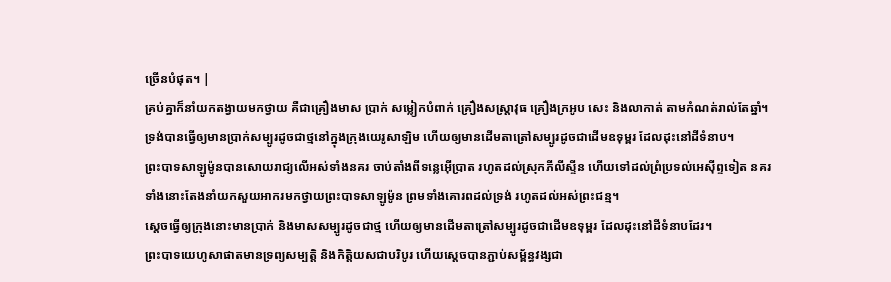ច្រើនបំផុត។ |
គ្រប់គ្នាក៏នាំយកតង្វាយមកថ្វាយ គឺជាគ្រឿងមាស ប្រាក់ សម្លៀកបំពាក់ គ្រឿងសស្ត្រាវុធ គ្រឿងក្រអូប សេះ និងលាកាត់ តាមកំណត់រាល់តែឆ្នាំ។
ទ្រង់បានធ្វើឲ្យមានប្រាក់សម្បូរដូចជាថ្មនៅក្នុងក្រុងយេរូសាឡិម ហើយឲ្យមានដើមតាត្រៅសម្បូរដូចជាដើមឧទុម្ពរ ដែលដុះនៅដីទំនាប។
ព្រះបាទសាឡូម៉ូនបានសោយរាជ្យលើអស់ទាំងនគរ ចាប់តាំងពីទន្លេអ៊ើប្រាត រហូតដល់ស្រុកភីលីស្ទីន ហើយទៅដល់ព្រំប្រទល់អេស៊ីព្ទទៀត នគរទាំងនោះតែងនាំយកសួយអាករមកថ្វាយព្រះបាទសាឡូម៉ូន ព្រមទាំងគោរពដល់ទ្រង់ រហូតដល់អស់ព្រះជន្ម។
ស្ដេចធ្វើឲ្យក្រុងនោះមានប្រាក់ និងមាសសម្បូរដូចជាថ្ម ហើយឲ្យមានដើមតាត្រៅសម្បូរដូចជាដើមឧទុម្ពរ ដែលដុះនៅដីទំនាបដែរ។
ព្រះបាទយេហូសាផាតមានទ្រព្យសម្បត្តិ និងកិត្តិយសជាបរិបូរ ហើយស្ដេចបានភ្ជាប់សម្ព័ន្ធវង្សជា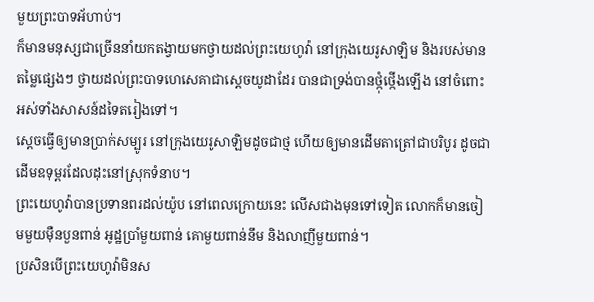មួយព្រះបាទអ័ហាប់។
ក៏មានមនុស្សជាច្រើននាំយកតង្វាយមកថ្វាយដល់ព្រះយេហូវ៉ា នៅក្រុងយេរូសាឡិម និងរបស់មានតម្លៃផ្សេងៗ ថ្វាយដល់ព្រះបាទហេសេគាជាស្តេចយូដាដែរ បានជាទ្រង់បានថ្កុំថ្កើងឡើង នៅចំពោះអស់ទាំងសាសន៍ដទៃតរៀងទៅ។
ស្ដេចធ្វើឲ្យមានប្រាក់សម្បូរ នៅក្រុងយេរូសាឡិមដូចជាថ្ម ហើយឲ្យមានដើមតាត្រៅជាបរិបូរ ដូចជាដើមឧទុម្ពរដែលដុះនៅស្រុកទំនាប។
ព្រះយេហូវ៉ាបានប្រទានពរដល់យ៉ូប នៅពេលក្រោយនេះ លើសជាងមុនទៅទៀត លោកក៏មានចៀមមួយម៉ឺនបួនពាន់ អូដ្ឋប្រាំមួយពាន់ គោមួយពាន់នឹម និងលាញីមួយពាន់។
ប្រសិនបើព្រះយេហូវ៉ាមិនស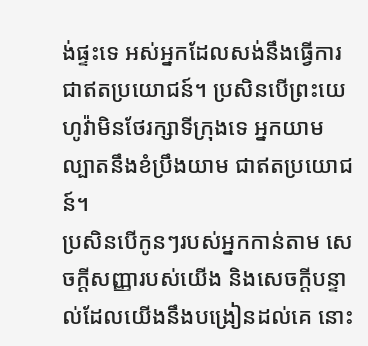ង់ផ្ទះទេ អស់អ្នកដែលសង់នឹងធ្វើការជាឥតប្រយោជន៍។ ប្រសិនបើព្រះយេហូវ៉ាមិនថែរក្សាទីក្រុងទេ អ្នកយាមល្បាតនឹងខំប្រឹងយាម ជាឥតប្រយោជន៍។
ប្រសិនបើកូនៗរបស់អ្នកកាន់តាម សេចក្ដីសញ្ញារបស់យើង និងសេចក្ដីបន្ទាល់ដែលយើងនឹងបង្រៀនដល់គេ នោះ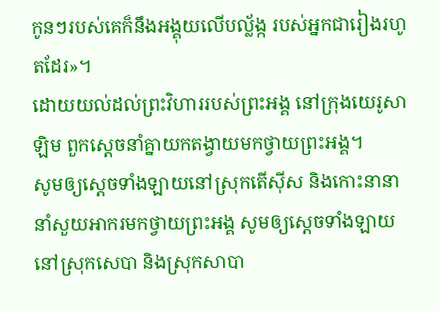កូនៗរបស់គេក៏នឹងអង្គុយលើបល្ល័ង្ក របស់អ្នកជារៀងរហូតដែរ»។
ដោយយល់ដល់ព្រះវិហាររបស់ព្រះអង្គ នៅក្រុងយេរូសាឡិម ពួកស្តេចនាំគ្នាយកតង្វាយមកថ្វាយព្រះអង្គ។
សូមឲ្យស្ដេចទាំងឡាយនៅស្រុកតើស៊ីស និងកោះនានានាំសួយអាករមកថ្វាយព្រះអង្គ សូមឲ្យស្ដេចទាំងឡាយនៅស្រុកសេបា និងស្រុកសាបា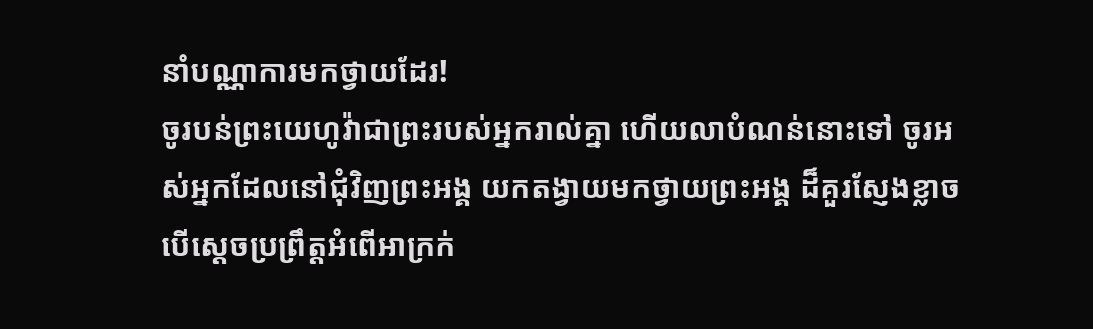នាំបណ្ណាការមកថ្វាយដែរ!
ចូរបន់ព្រះយេហូវ៉ាជាព្រះរបស់អ្នករាល់គ្នា ហើយលាបំណន់នោះទៅ ចូរអស់អ្នកដែលនៅជុំវិញព្រះអង្គ យកតង្វាយមកថ្វាយព្រះអង្គ ដ៏គួរស្ញែងខ្លាច
បើស្តេចប្រព្រឹត្តអំពើអាក្រក់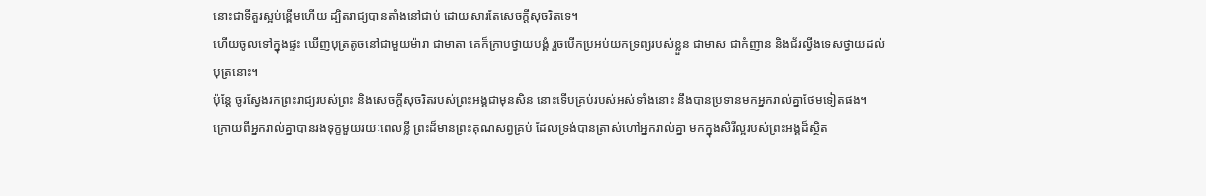នោះជាទីគួរស្អប់ខ្ពើមហើយ ដ្បិតរាជ្យបានតាំងនៅជាប់ ដោយសារតែសេចក្ដីសុចរិតទេ។
ហើយចូលទៅក្នុងផ្ទះ ឃើញបុត្រតូចនៅជាមួយម៉ារា ជាមាតា គេក៏ក្រាបថ្វាយបង្គំ រួចបើកប្រអប់យកទ្រព្យរបស់ខ្លួន ជាមាស ជាកំញាន និងជ័រល្វីងទេសថ្វាយដល់បុត្រនោះ។
ប៉ុន្តែ ចូរស្វែងរកព្រះរាជ្យរបស់ព្រះ និងសេចក្តីសុចរិតរបស់ព្រះអង្គជាមុនសិន នោះទើបគ្រប់របស់អស់ទាំងនោះ នឹងបានប្រទានមកអ្នករាល់គ្នាថែមទៀតផង។
ក្រោយពីអ្នករាល់គ្នាបានរងទុក្ខមួយរយៈពេលខ្លី ព្រះដ៏មានព្រះគុណសព្វគ្រប់ ដែលទ្រង់បានត្រាស់ហៅអ្នករាល់គ្នា មកក្នុងសិរីល្អរបស់ព្រះអង្គដ៏ស្ថិត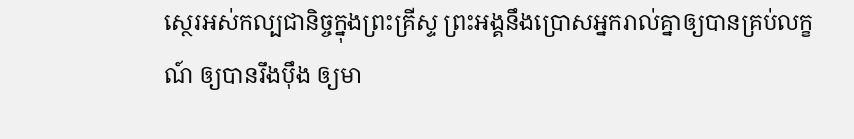ស្ថេរអស់កល្បជានិច្ចក្នុងព្រះគ្រីស្ទ ព្រះអង្គនឹងប្រោសអ្នករាល់គ្នាឲ្យបានគ្រប់លក្ខណ៍ ឲ្យបានរឹងប៉ឹង ឲ្យមា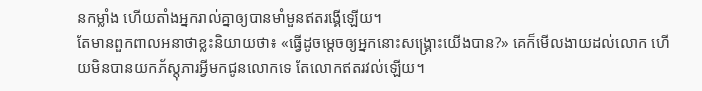នកម្លាំង ហើយតាំងអ្នករាល់គ្នាឲ្យបានមាំមួនឥតរង្គើឡើយ។
តែមានពួកពាលអនាថាខ្លះនិយាយថា៖ «ធ្វើដូចម្តេចឲ្យអ្នកនោះសង្គ្រោះយើងបាន?» គេក៏មើលងាយដល់លោក ហើយមិនបានយកភ័ស្តុភារអ្វីមកជូនលោកទេ តែលោកឥតរវល់ឡើយ។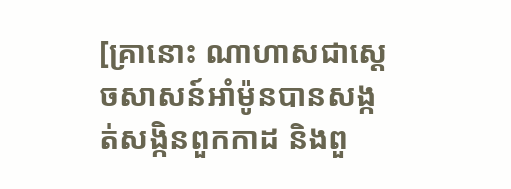[គ្រានោះ ណាហាសជាស្ដេចសាសន៍អាំម៉ូនបានសង្កត់សង្កិនពួកកាដ និងពួ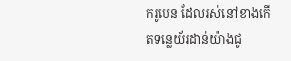ករូបេន ដែលរស់នៅខាងកើតទន្លេយ័រដាន់យ៉ាងជូ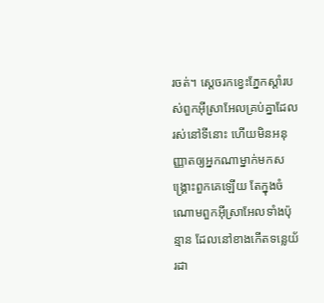រចត់។ ស្ដេចរកខ្វេះភ្នែកស្ដាំរបស់ពួកអ៊ីស្រាអែលគ្រប់គ្នាដែលរស់នៅទីនោះ ហើយមិនអនុញ្ញាតឲ្យអ្នកណាម្នាក់មកសង្គ្រោះពួកគេឡើយ តែក្នុងចំណោមពួកអ៊ីស្រាអែលទាំងប៉ុន្មាន ដែលនៅខាងកើតទន្លេយ័រដា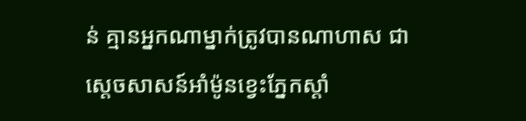ន់ គ្មានអ្នកណាម្នាក់ត្រូវបានណាហាស ជាស្ដេចសាសន៍អាំម៉ូនខ្វេះភ្នែកស្ដាំ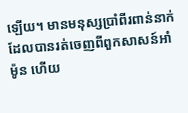ឡើយ។ មានមនុស្សប្រាំពីរពាន់នាក់ ដែលបានរត់ចេញពីពួកសាសន៍អាំម៉ូន ហើយ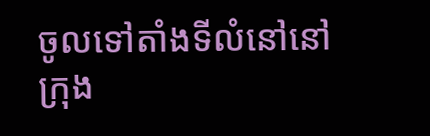ចូលទៅតាំងទីលំនៅនៅក្រុង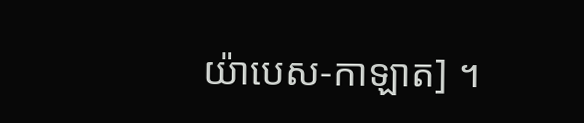យ៉ាបេស-កាឡាត] ។